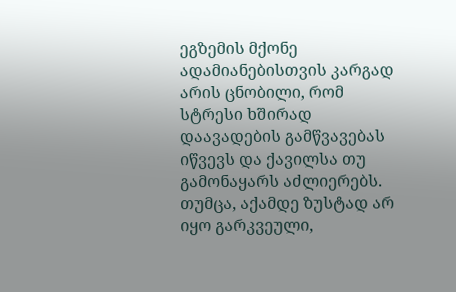ეგზემის მქონე ადამიანებისთვის კარგად არის ცნობილი, რომ სტრესი ხშირად დაავადების გამწვავებას იწვევს და ქავილსა თუ გამონაყარს აძლიერებს. თუმცა, აქამდე ზუსტად არ იყო გარკვეული,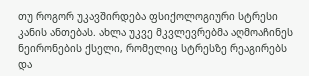თუ როგორ უკავშირდება ფსიქოლოგიური სტრესი კანის ანთებას. ახლა უკვე მკვლევრებმა აღმოაჩინეს ნეირონების ქსელი, რომელიც სტრესზე რეაგირებს და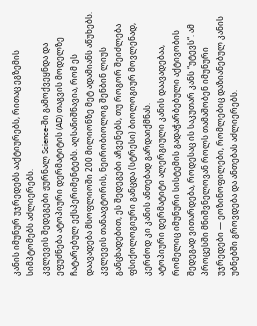კანის იმუნურ უჯრედებს ააქტიურებს, რითაც ეგზემის სიმპტომებს აძლიერებს.
კვლევის შედეგები ჟურნალ Science-ში გამოქვეყნდა და ეფუძნება ატოპიური დერმატიტის (AD) თაგვის მოდელზე ჩატარებულ ექსპერიმენტებს. აღსანიშნავია, რომ ეს დაავადება მსოფლიოში 200 მილიონზე მეტ ადამიანს აწუხებს. კვლევის თანაავტორის, ნეირობიოლოგ შენბინ ლიუს განცხადებით, ეს შედეგები აჩვენებს, თუ როგორ შეიძლება ფსიქოლოგიური განცდა (სტრესი) ბიოლოგიურ მოვლენად, კერძოდ კი კანის ანთებად გარდაიქმნას.
ატოპიური დერმატიტი ალერგიული კანის დაავადებაა, რომელიც იმუნური სისტემის გადაჭარბებული აქტივობის შედეგად ვითარდება, როდესაც ის საკუთარ კანს “უტევს“. ამ პროცესში მნიშვნელოვან როლს თამაშობენ იმუნური უჯრედები — ეოზინოფილები, რომლებიც დაზიანებულ კანის უბნებში გროვდება და ანთებას აძლიერებს.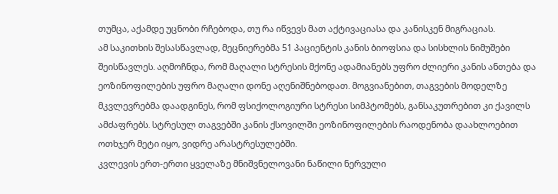თუმცა, აქამდე უცნობი რჩებოდა, თუ რა იწვევს მათ აქტივაციასა და კანისკენ მიგრაციას.
ამ საკითხის შესასწავლად, მეცნიერებმა 51 პაციენტის კანის ბიოფსია და სისხლის ნიმუშები შეისწავლეს. აღმოჩნდა, რომ მაღალი სტრესის მქონე ადამიანებს უფრო ძლიერი კანის ანთება და ეოზინოფილების უფრო მაღალი დონე აღენიშნებოდათ. მოგვიანებით, თაგვების მოდელზე მკვლევრებმა დაადგინეს, რომ ფსიქოლოგიური სტრესი სიმპტომებს, განსაკუთრებით კი ქავილს ამძაფრებს. სტრესულ თაგვებში კანის ქსოვილში ეოზინოფილების რაოდენობა დაახლოებით ოთხჯერ მეტი იყო, ვიდრე არასტრესულებში.
კვლევის ერთ-ერთი ყველაზე მნიშვნელოვანი ნაწილი ნერვული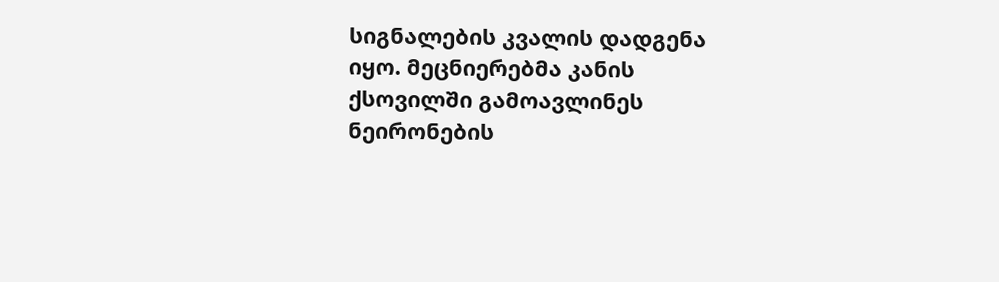სიგნალების კვალის დადგენა იყო. მეცნიერებმა კანის ქსოვილში გამოავლინეს ნეირონების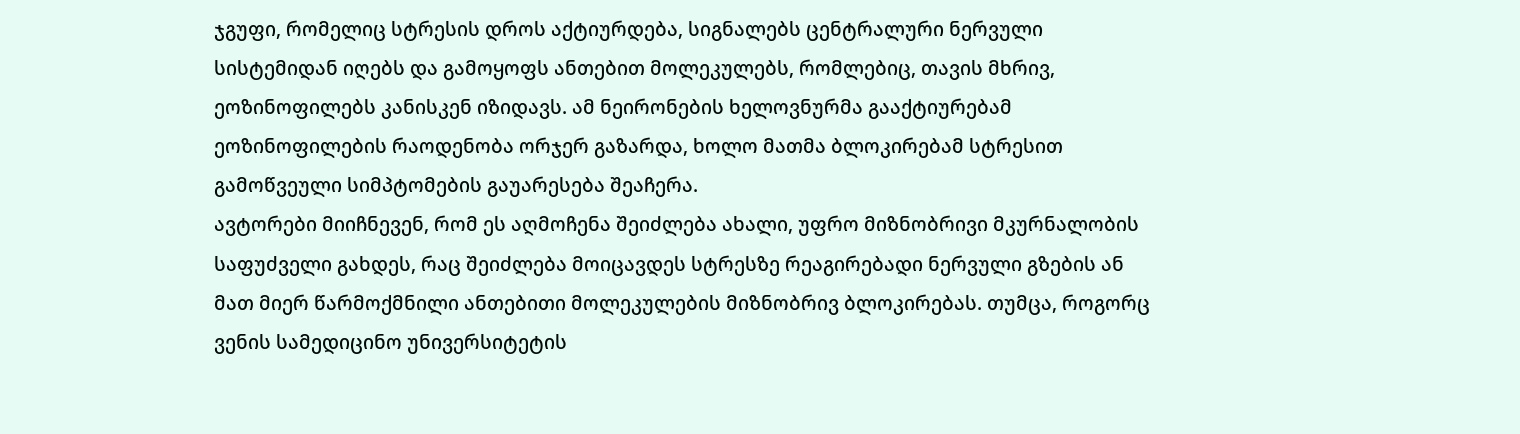ჯგუფი, რომელიც სტრესის დროს აქტიურდება, სიგნალებს ცენტრალური ნერვული სისტემიდან იღებს და გამოყოფს ანთებით მოლეკულებს, რომლებიც, თავის მხრივ, ეოზინოფილებს კანისკენ იზიდავს. ამ ნეირონების ხელოვნურმა გააქტიურებამ ეოზინოფილების რაოდენობა ორჯერ გაზარდა, ხოლო მათმა ბლოკირებამ სტრესით გამოწვეული სიმპტომების გაუარესება შეაჩერა.
ავტორები მიიჩნევენ, რომ ეს აღმოჩენა შეიძლება ახალი, უფრო მიზნობრივი მკურნალობის საფუძველი გახდეს, რაც შეიძლება მოიცავდეს სტრესზე რეაგირებადი ნერვული გზების ან მათ მიერ წარმოქმნილი ანთებითი მოლეკულების მიზნობრივ ბლოკირებას. თუმცა, როგორც ვენის სამედიცინო უნივერსიტეტის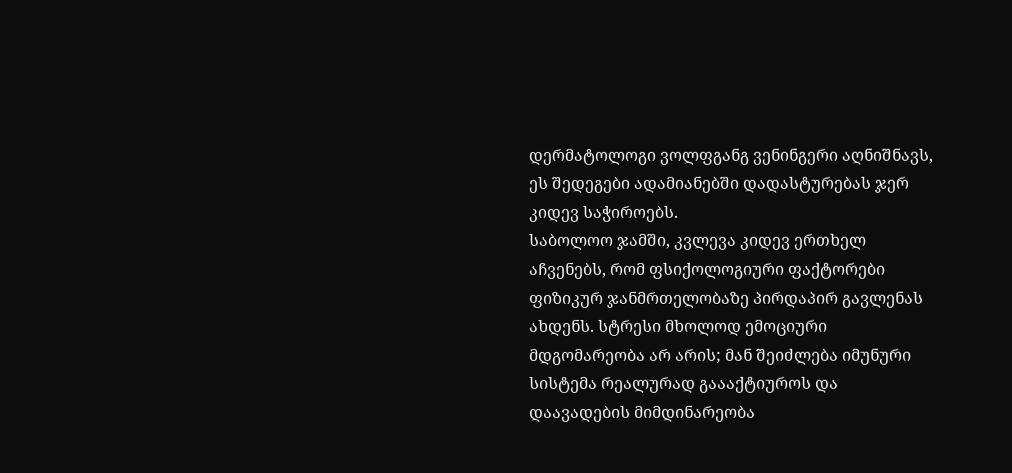დერმატოლოგი ვოლფგანგ ვენინგერი აღნიშნავს, ეს შედეგები ადამიანებში დადასტურებას ჯერ კიდევ საჭიროებს.
საბოლოო ჯამში, კვლევა კიდევ ერთხელ აჩვენებს, რომ ფსიქოლოგიური ფაქტორები ფიზიკურ ჯანმრთელობაზე პირდაპირ გავლენას ახდენს. სტრესი მხოლოდ ემოციური მდგომარეობა არ არის; მან შეიძლება იმუნური სისტემა რეალურად გაააქტიუროს და დაავადების მიმდინარეობა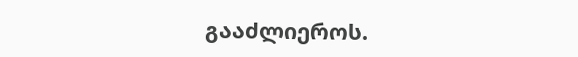გააძლიეროს.